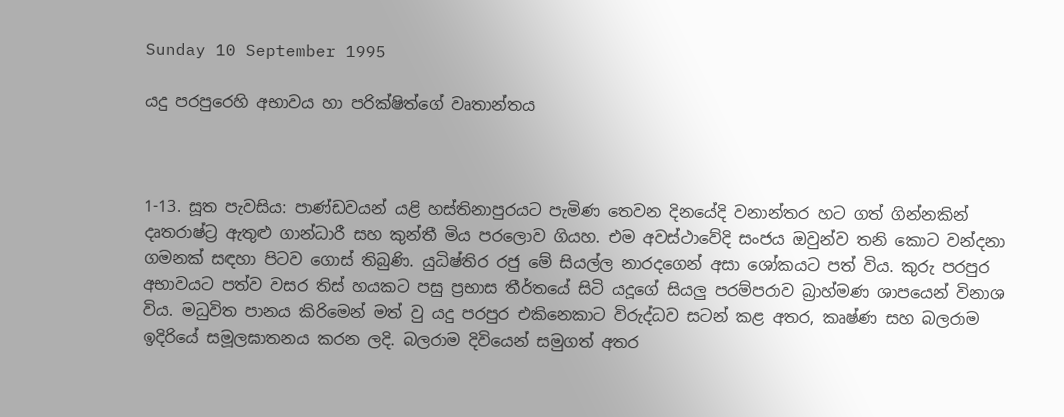Sunday 10 September 1995

යදු පරපුරෙහි අභාවය හා පරික්ෂිත්ගේ වෘතාන්තය



1-13. සූත පැවසිය: පාණ්ඩවයන් යළි හස්තිනාපුරයට පැමිණ තෙවන දිනයේදි වනාන්තර හට ගත් ගින්නකින් දෘතරාෂ්ට්‍ර ඇතුළු ගාන්ධාරී සහ කුන්තී මිය පරලොව ගියහ. එම අවස්ථාවේදි සංජය ඔවුන්ව තනි කොට වන්දනා ගමනක් සඳහා පිටව ගොස් තිබුණි. යුධිෂ්තිර රජු මේ සියල්ල නාරදගෙන් අසා ශෝකයට පත් විය. කුරු පරපුර අභාවයට පත්ව වසර තිස් හයකට පසු ප්‍රභාස තීර්තයේ සිටි යදූගේ සියලු පරම්පරාව බ්‍රාහ්මණ ශාපයෙන් විනාශ විය. මධුවිත පානය කිරිමෙන් මත් වු යදු පරපුර එකිනෙකාට විරුද්ධව සටන් කළ අතර, කෘෂ්ණ සහ බලරාම ඉදිරියේ සමූලඝාතනය කරන ලදි. බලරාම දිවියෙන් සමුගත් අතර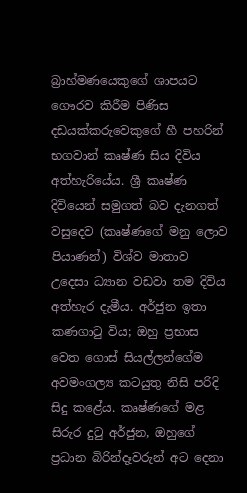බ්‍රාහ්මණයෙකුගේ ශාපයට ගෞරව කිරීම පිණිස දඩයක්කරුවෙකුගේ හී පහරින් භගවාන් කෘෂ්ණ සිය දිවිය අත්හැරියේය. ශ්‍රී කෘෂ්ණ දිවියෙන් සමුගත් බව දැනගත් වසුදෙව (කෘෂ්ණගේ මනු ලොව පියාණන්) විශ්ව මාතාව උදෙසා ධ්‍යාන වඩවා තම දිවිය අත්හැර දැමීය. අර්ජුන ඉතා කණගාටු විය; ඔහු ප්‍රභාස වෙත ගොස් සියල්ලන්ගේම අවමංගල්‍ය කටයුතු නිසි පරිදි සිදු කළේය. කෘෂ්ණගේ මළ සිරුර දුටු අර්ජුන, ඔහුගේ ප්‍රධාන බිරින්දෑවරුන් අට දෙනා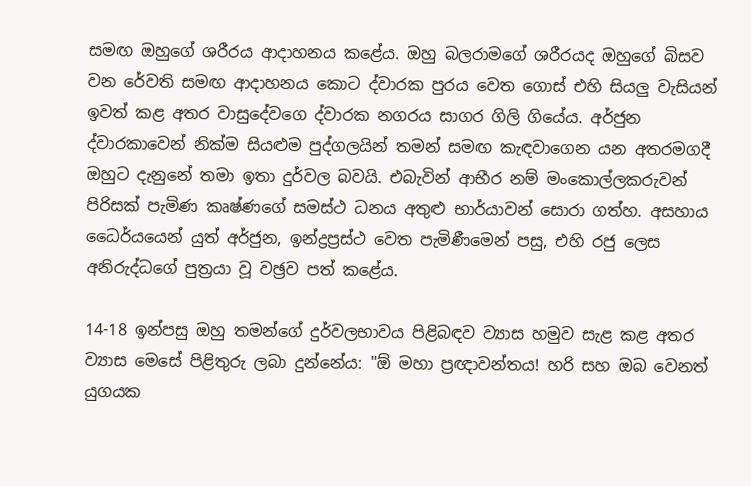සමඟ ඔහුගේ ශරීරය ආදාහනය කළේය. ඔහු බලරාමගේ ශරීරයද ඔහුගේ බිසව වන රේවති සමඟ ආදාහනය කොට ද්වාරක පුරය වෙත ගොස් එහි සියලු වැසියන් ඉවත් කළ අතර වාසුදේවගෙ ද්වාරක නගරය සාගර ගිලි ගියේය. අර්ජුන ද්වාරකාවෙන් නික්ම සියළුම පුද්ගලයින් තමන් සමඟ කැඳවාගෙන යන අතරමගදී ඔහුට දැනුනේ තමා ඉතා දුර්වල බවයි. එබැවින් ආභීර නම් මංකොල්ලකරුවන් පිරිසක් පැමිණ කෘෂ්ණගේ සමස්ථ ධනය අතුළු භාර්යාවන් සොරා ගත්හ. අසහාය ධෛර්යයෙන් යුත් අර්ජුන, ඉන්ද්‍රප්‍රස්ථ වෙත පැමිණීමෙන් පසු, එහි රජු ලෙස අනිරුද්ධගේ පුත්‍රයා වූ වඡ්‍රව පත් කළේය.

14-18 ඉන්පසු ඔහු තමන්ගේ දුර්වලභාවය පිළිබඳව ව්‍යාස හමුව සැළ කළ අතර ව්‍යාස මෙසේ පිළිතුරු ලබා දුන්නේය: "ඕ මහා ප්‍රඥාවන්තය! හරි සහ ඔබ වෙනත් යුගයක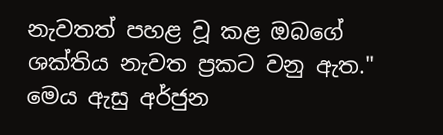නැවතත් පහළ වූ කළ ඔබගේ ශක්තිය නැවත ප්‍රකට වනු ඇත." මෙය ඇසු අර්ජුන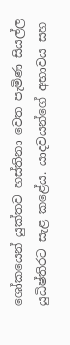ශෝකයෙන් යුක්තව හස්තිනා වෙත පැමිණ සියල්ල යුධිෂ්තිරට සැළ කළේය. යාදවයන්ගේ අභාවය සහ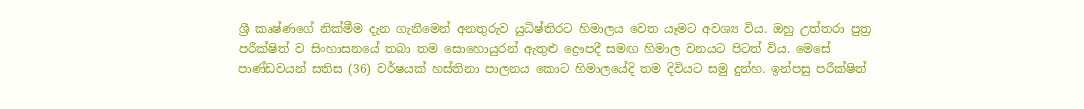ශ්‍රී කෘෂ්ණගේ නික්මීම දැන ගැනීමෙන් අනතුරුව යුධිෂ්තිරට හිමාලය වෙත යෑමට අවශ්‍ය විය. ඔහු උත්තරා පුත්‍ර පරීක්ෂිත් ව සිංහාසනයේ තබා තම සොහොයුරන් ඇතුළු ද්‍රෞපදී සමඟ හිමාල වනයට පිටත් විය. මෙසේ පාණ්ඩවයන් සතිස (36) වර්ෂයක් හස්තිනා පාලනය කොට හිමාලයේදි තම දිවියට සමු දුන්හ. ඉන්පසු පරීක්ෂිත්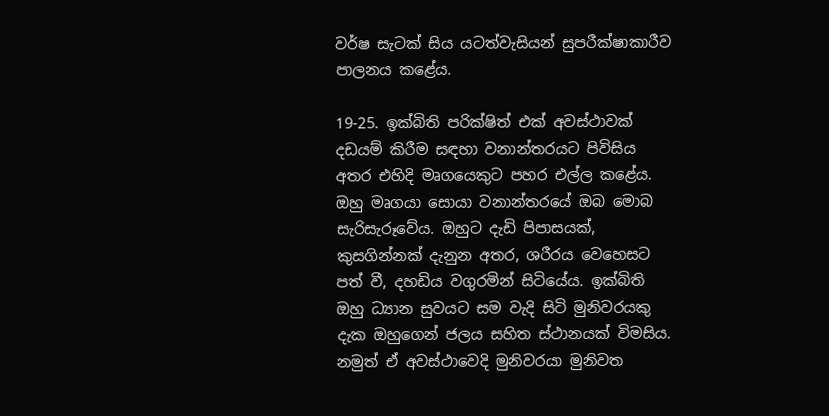වර්ෂ සැටක් සිය යටත්වැසියන් සුපරීක්ෂාකාරීව පාලනය කළේය.

19-25. ඉක්බිති පරික්ෂිත් එක් අවස්ථාවක් දඩයම් කිරීම සඳහා වනාන්තරයට පිවිසිය අතර එහිදි මෘගයෙකුට පහර එල්ල කළේය. ඔහු මෘගයා සොයා වනාන්තරයේ ඔබ මොබ සැරිසැරූවේය. ඔහුට දැඩි පිපාසයක්, කුසගින්නක් දැනුන අතර, ශරීරය වෙහෙසට පත් වී, දහඩිය වගුරමින් සිටියේය. ඉක්බිති ඔහු ධ්‍යාන සුවයට සම වැදි සිටි මුනිවරයකු දැක ඔහුගෙන් ජලය සහිත ස්ථානයක් විමසිය. නමුත් ඒ අවස්ථාවෙදි මුනිවරයා මුනිවත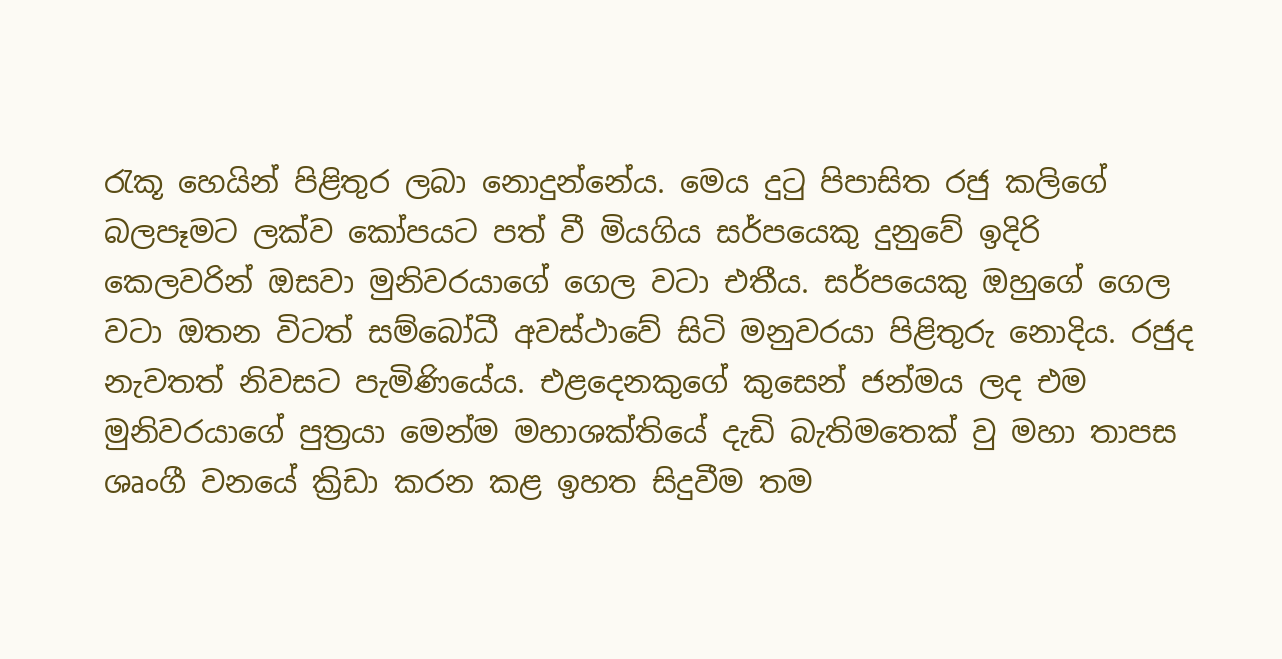රැකූ හෙයින් පිළිතුර ලබා නොදුන්නේය. මෙය දුටු පිපාසිත රජු කලිගේ බලපෑමට ලක්ව කෝපයට පත් වී මියගිය සර්පයෙකු දුනුවේ ඉදිරි කෙලවරින් ඔසවා මුනිවරයාගේ ගෙල වටා එතීය. සර්පයෙකු ඔහුගේ ගෙල වටා ඔතන විටත් සම්බෝධී අවස්ථාවේ සිටි මනුවරයා පිළිතුරු නොදිය. රජුද නැවතත් නිවසට පැමිණියේය. එළදෙනකුගේ කුසෙන් ජන්මය ලද එම මුනිවරයාගේ පුත්‍රයා මෙන්ම මහාශක්තියේ දැඩි බැතිමතෙක් වු මහා තාපස ශෘංගී වනයේ ක්‍රිඩා කරන කළ ඉහත සිදුවීම තම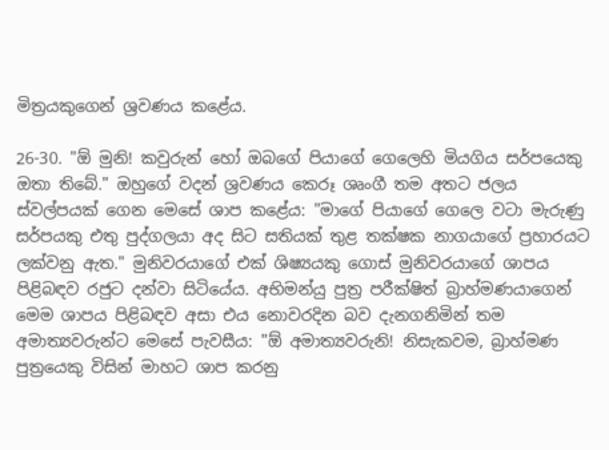මිත්‍රයකුගෙන් ශ්‍රවණය කළේය.

26-30. "ඕ මුනි! කවුරුන් හෝ ඔබගේ පියාගේ ගෙලෙහි මියගිය සර්පයෙකු ඔතා තිබේ." ඔහුගේ වදන් ශ්‍රවණය කෙරූ ශෘංගී තම අතට ජලය ස්වල්පයක් ගෙන මෙසේ ශාප කළේය: "මාගේ පියාගේ ගෙලෙ වටා මැරුණු සර්පයකු එතු පුද්ගලයා අද සිට සතියක් තුළ තක්ෂක නාගයාගේ ප්‍රහාරයට ලක්වනු ඇත." මුනිවරයාගේ එක් ශිෂ්‍යයකු ගොස් මුනිවරයාගේ ශාපය පිළිබඳව රජුට දන්වා සිටියේය. අභිමන්යු පුත්‍ර පරීක්ෂිත් බ්‍රාහ්මණයාගෙන් මෙම ශාපය පිළිබඳව අසා එය නොවරදින බව දැනගනිමින් තම අමාත්‍යවරුන්ට මෙසේ පැවසීය: "ඕ අමාත්‍යවරුනි! නිසැකවම, බ්‍රාහ්මණ පුත්‍රයෙකු විසින් මාහට ශාප කරනු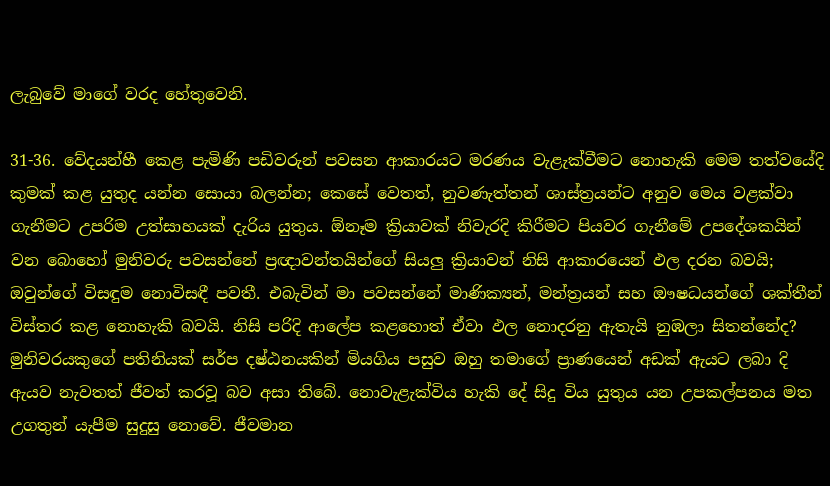ලැබුවේ මාගේ වරද හේතුවෙනි.

31-36. වේදයන්හී කෙළ පැමිණි පඩිවරුන් පවසන ආකාරයට මරණය වැළැක්වීමට නොහැකි මෙම තත්වයේදි කුමක් කළ යුතුද යන්න සොයා බලන්න; කෙසේ වෙතත්, නුවණැත්තන් ශාස්ත්‍රයන්ට අනුව මෙය වළක්වා ගැනීමට උපරිම උත්සාහයක් දැරිය යුතුය. ඕනෑම ක්‍රියාවක් නිවැරදි කිරීමට පියවර ගැනීමේ උපදේශකයින් වන බොහෝ මුනිවරු පවසන්නේ ප්‍රඥාවන්තයින්ගේ සියලු ක්‍රියාවන් නිසි ආකාරයෙන් ඵල දරන බවයි; ඔවුන්ගේ විසඳුම නොවිසඳී පවතී. එබැවින් මා පවසන්නේ මාණික්‍යන්, මන්ත්‍රයන් සහ ඖෂධයන්ගේ ශක්තීන් විස්තර කළ නොහැකි බවයි. නිසි පරිදි ආලේප කළහොත් ඒවා ඵල නොදරනු ඇතැයි නුඹලා සිතන්නේද? මුනිවරයකුගේ පතිනියක් සර්ප දෂ්ඨනයකින් මියගිය පසුව ඔහු තමාගේ ප්‍රාණයෙන් අඩක් ඇයට ලබා දි ඇයව නැවතත් ජීවත් කරවූ බව අසා තිබේ. නොවැළැක්විය හැකි දේ සිදු විය යුතුය යන උපකල්පනය මත උගතුන් යැපීම සුදුසු නොවේ. ජීවමාන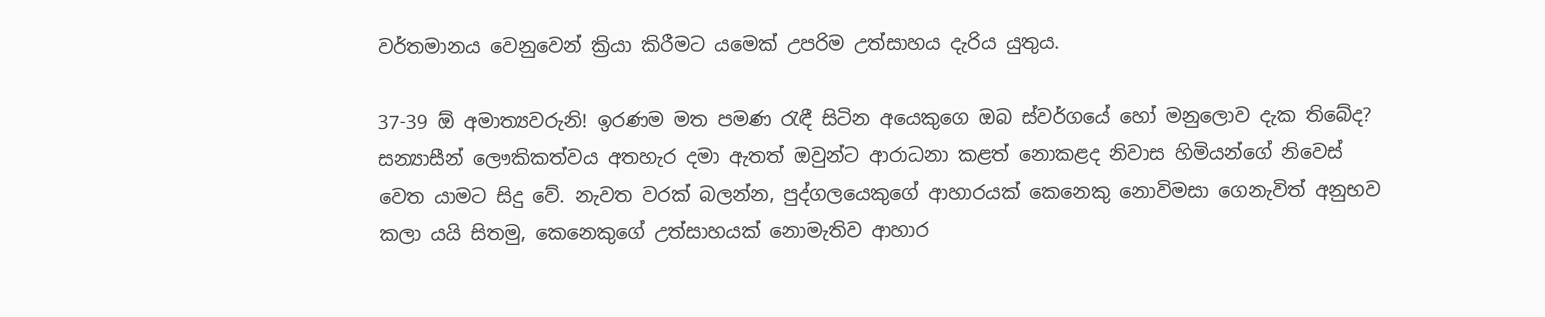වර්තමානය වෙනුවෙන් ක්‍රියා කිරීමට යමෙක් උපරිම උත්සාහය දැරිය යුතුය.

37-39 ඕ අමාත්‍යවරුනි! ඉරණම මත පමණ රැඳී සිටින අයෙකුගෙ ඔබ ස්වර්ගයේ හෝ මනුලොව දැක තිබේද? සන්‍යාසීන් ලෞකිකත්වය අතහැර දමා ඇතත් ඔවුන්ට ආරාධනා කළත් නොකළද නිවාස හිමියන්ගේ නිවෙස් වෙත යාමට සිදු වේ. නැවත වරක් බලන්න, පුද්ගලයෙකුගේ ආහාරයක් කෙනෙකු නොවිමසා ගෙනැවිත් අනුභව කලා යයි සිතමු, කෙනෙකුගේ උත්සාහයක් නොමැතිව ආහාර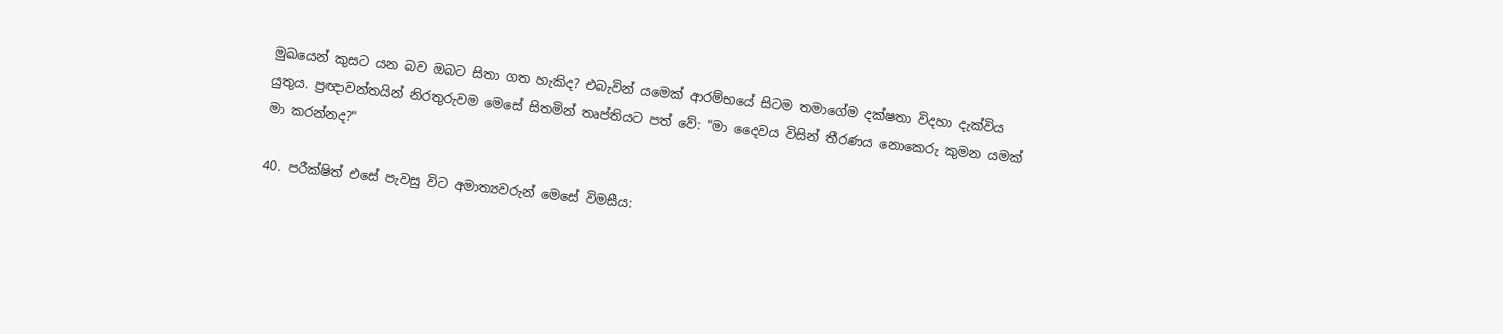මුඛයෙන් කුසට යන බව ඔබට සිතා ගත හැකිද? එබැවින් යමෙක් ආරම්භයේ සිටම තමාගේම දක්ෂතා විදහා දැක්විය යුතුය. ප්‍රඥාවන්තයින් නිරතුරුවම මෙසේ සිතමින් තෘප්තියට පත් වේ: "මා දෛවය විසින් තීරණය නොකෙරු කුමන යමක් මා කරන්නද?"

40. පරීක්ෂිත් එසේ පැවසු විට අමාත්‍යවරුන් මෙසේ විමසීය: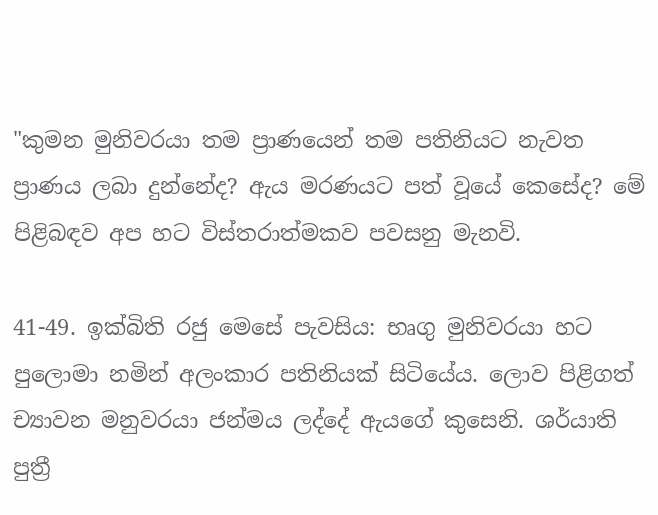"කුමන මුනිවරයා තම ප්‍රාණයෙන් තම පතිනියට නැවත ප්‍රාණය ලබා දුන්නේද? ඇය මරණයට පත් වූයේ කෙසේද? මේ පිළිබඳව අප හට විස්තරාත්මකව පවසනු මැනවි.

41-49. ඉක්බිති රජු මෙසේ පැවසිය: භෘගු මුනිවරයා හට පුලොමා නමින් අලංකාර පතිනියක් සිටියේය. ලොව පිළිගත් ච්‍යාවන මනුවරයා ජන්මය ලද්දේ ඇයගේ කුසෙනි. ශර්යාති පුත්‍රී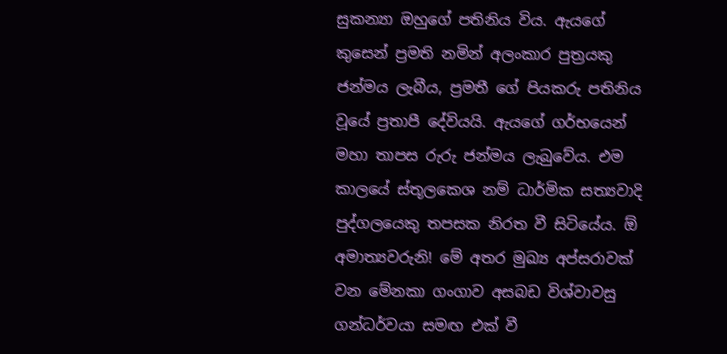සුකන්‍යා ඔහුගේ පතිනිය විය. ඇයගේ කුසෙන් ප්‍රමති නමින් අලංකාර පුත්‍රයකු ජන්මය ලැබීය, ප්‍රමතී ගේ පියකරු පතිනිය වූයේ ප්‍රතාපී දේවියයි. ඇයගේ ගර්භයෙන් මහා තාපස රුරු ජන්මය ලැබුවේය. එම කාලයේ ස්තූලකෙශ නම් ධාර්මික සත්‍යවාදි පුද්ගලයෙකු තපසක නිරත වී සිටියේය. ඕ අමාත්‍යවරුනි! මේ අතර මුඛ්‍ය අප්සරාවක් වන මේනකා ගංගාව අසබඩ විශ්වාවසු ගන්ධර්වයා සමඟ එක් වී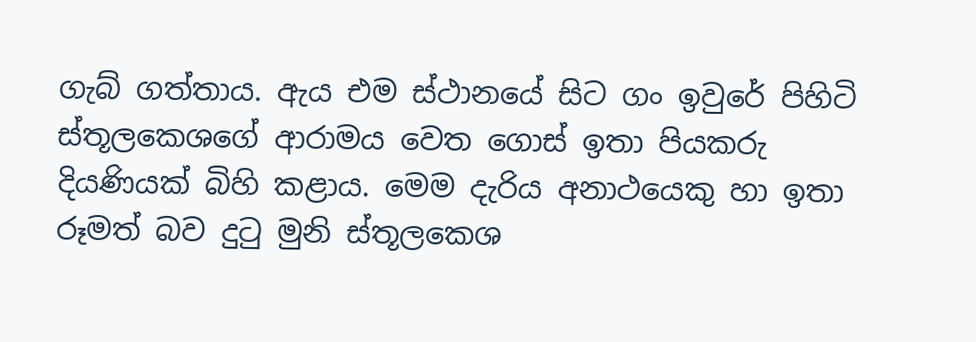ගැබ් ගත්තාය. ඇය එම ස්ථානයේ සිට ගං ඉවුරේ පිහිටි ස්තූලකෙශගේ ආරාමය වෙත ගොස් ඉතා පියකරු දියණියක් බිහි කළාය. මෙම දැරිය අනාථයෙකු හා ඉතා රූමත් බව දුටු මුනි ස්තූලකෙශ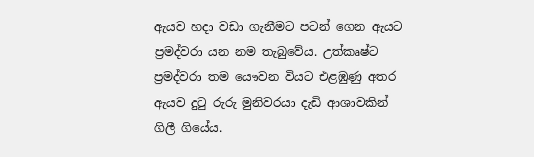ඇයව හදා වඩා ගැනීමට පටන් ගෙන ඇයට ප්‍රමද්වරා යන නම තැබුවේය. උත්කෘෂ්ට ප්‍රමද්වරා තම යෞවන වියට එළඹුණු අතර ඇයව දුටු රුරු මුනිවරයා දැඩි ආශාවකින් ගිලී ගියේය.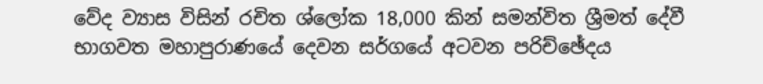වේද ව්‍යාස විසින් රචිත ශ්ලෝක 18,000 කින් සමන්විත ශ්‍රීමත් දේවී භාගවත මහාපුරාණයේ දෙවන සර්ගයේ අටවන පරිච්ඡේදය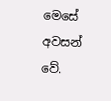මෙසේ අවසන් වේ.